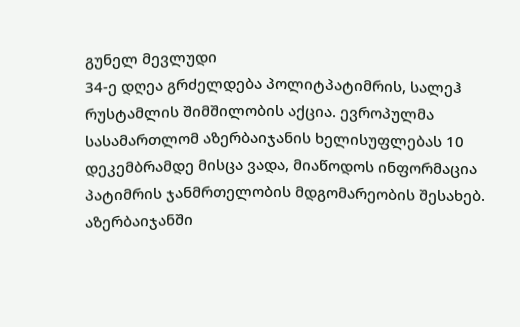გუნელ მევლუდი
34-ე დღეა გრძელდება პოლიტპატიმრის, სალეჰ რუსტამლის შიმშილობის აქცია. ევროპულმა სასამართლომ აზერბაიჯანის ხელისუფლებას 10 დეკემბრამდე მისცა ვადა, მიაწოდოს ინფორმაცია პატიმრის ჯანმრთელობის მდგომარეობის შესახებ.
აზერბაიჯანში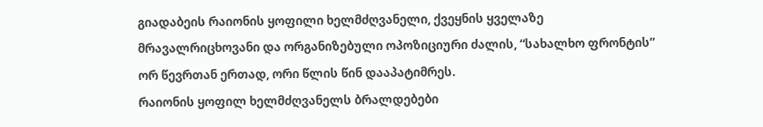გიადაბეის რაიონის ყოფილი ხელმძღვანელი, ქვეყნის ყველაზე მრავალრიცხოვანი და ორგანიზებული ოპოზიციური ძალის, “სახალხო ფრონტის” ორ წევრთან ერთად, ორი წლის წინ დააპატიმრეს.
რაიონის ყოფილ ხელმძღვანელს ბრალდებები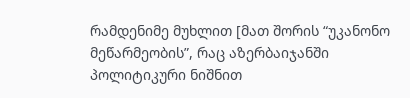რამდენიმე მუხლით [მათ შორის “უკანონო მეწარმეობის”, რაც აზერბაიჯანში პოლიტიკური ნიშნით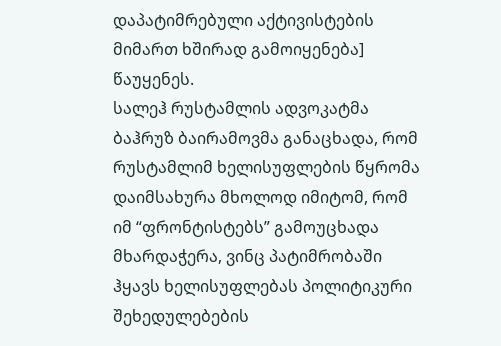დაპატიმრებული აქტივისტების მიმართ ხშირად გამოიყენება] წაუყენეს.
სალეჰ რუსტამლის ადვოკატმა ბაჰრუზ ბაირამოვმა განაცხადა, რომ რუსტამლიმ ხელისუფლების წყრომა დაიმსახურა მხოლოდ იმიტომ, რომ იმ “ფრონტისტებს” გამოუცხადა მხარდაჭერა, ვინც პატიმრობაში ჰყავს ხელისუფლებას პოლიტიკური შეხედულებების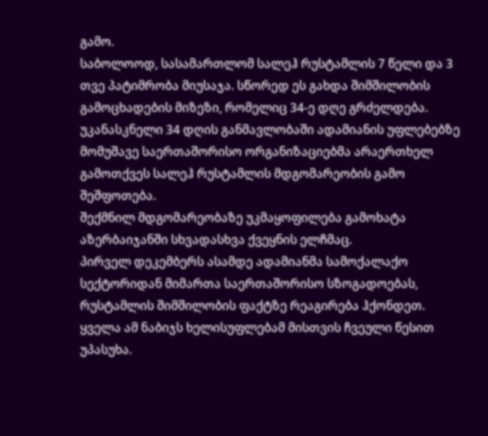გამო.
საბოლოოდ, სასამართლომ სალეჰ რუსტამლის 7 წელი და 3 თვე პატიმრობა მიუსაჯა. სწორედ ეს გახდა შიმშილობის გამოცხადების მიზეზი, რომელიც 34-ე დღე გრძელდება.
უკანასკნელი 34 დღის განმავლობაში ადამიანის უფლებებზე მომუშავე საერთაშორისო ორგანიზაციებმა არაერთხელ გამოთქვეს სალეჰ რუსტამლის მდგომარეობის გამო შეშფოთება.
შექმნილ მდგომარეობაზე უკმაყოფილება გამოხატა აზერბაიჯანში სხვადასხვა ქვეყნის ელჩმაც.
პირველ დეკემბერს ასამდე ადამიანმა სამოქალაქო სექტორიდან მიმართა საერთაშორისო სზოგადოებას, რუსტამლის შიმშილობის ფაქტზე რეაგირება ჰქონდეთ.
ყველა ამ ნაბიჯს ხელისუფლებამ მისთვის ჩვეული წესით უპასუხა.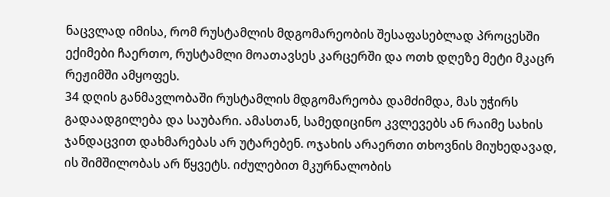ნაცვლად იმისა, რომ რუსტამლის მდგომარეობის შესაფასებლად პროცესში ექიმები ჩაერთო, რუსტამლი მოათავსეს კარცერში და ოთხ დღეზე მეტი მკაცრ რეჟიმში ამყოფეს.
34 დღის განმავლობაში რუსტამლის მდგომარეობა დამძიმდა, მას უჭირს გადაადგილება და საუბარი. ამასთან, სამედიცინო კვლევებს ან რაიმე სახის ჯანდაცვით დახმარებას არ უტარებენ. ოჯახის არაერთი თხოვნის მიუხედავად, ის შიმშილობას არ წყვეტს. იძულებით მკურნალობის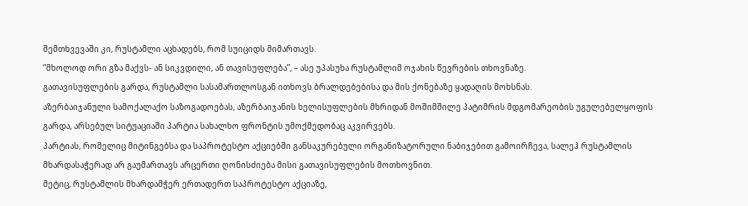შემთხვევაში კი, რუსტამლი აცხადებს, რომ სუიციდს მიმართავს.
“მხოლოდ ორი გზა მაქვს- ან სიკვდილი, ან თავისუფლება”, – ასე უპასუხა რუსტამლიმ ოჯახის წევრების თხოვნაზე.
გათავისუფლების გარდა, რუსტამლი სასამართლოსგან ითხოვს ბრალდებებისა და მის ქონებაზე ყადაღის მოხსნას.
აზერბაიჯანული სამოქალაქო საზოგადოებას, აზერბაიჯანის ხელისუფლების მხრიდან მოშიმშილე პატიმრის მდგომარეობის უგულებელყოფის გარდა, არსებულ სიტუაციაში პარტია სახალხო ფრონტის უმოქმედობაც აკვირვებს.
პარტიას, რომელიც მიტინგებსა და საპროტესტო აქციებში განსაკურებული ორგანიზატორული ნაბიჯებით გამოირჩევა, სალეჰ რუსტამლის მხარდასაჭერად არ გაუმართავს არცერთი ღონისძიება მისი გათავისუფლების მოთხოვნით.
მეტიც, რუსტამლის მხარდამჭერ ერთადერთ საპროტესტო აქციაზე,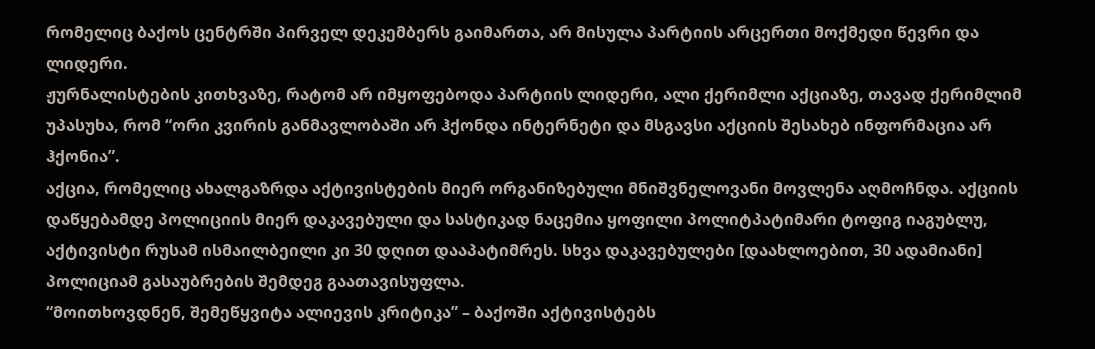რომელიც ბაქოს ცენტრში პირველ დეკემბერს გაიმართა, არ მისულა პარტიის არცერთი მოქმედი წევრი და ლიდერი.
ჟურნალისტების კითხვაზე, რატომ არ იმყოფებოდა პარტიის ლიდერი, ალი ქერიმლი აქციაზე, თავად ქერიმლიმ უპასუხა, რომ “ორი კვირის განმავლობაში არ ჰქონდა ინტერნეტი და მსგავსი აქციის შესახებ ინფორმაცია არ ჰქონია”.
აქცია, რომელიც ახალგაზრდა აქტივისტების მიერ ორგანიზებული მნიშვნელოვანი მოვლენა აღმოჩნდა. აქციის დაწყებამდე პოლიციის მიერ დაკავებული და სასტიკად ნაცემია ყოფილი პოლიტპატიმარი ტოფიგ იაგუბლუ, აქტივისტი რუსამ ისმაილბეილი კი 30 დღით დააპატიმრეს. სხვა დაკავებულები [დაახლოებით, 30 ადამიანი] პოლიციამ გასაუბრების შემდეგ გაათავისუფლა.
“მოითხოვდნენ, შემეწყვიტა ალიევის კრიტიკა” – ბაქოში აქტივისტებს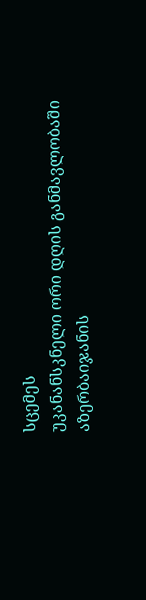სცემეს
უკანანსკნელი ორი დღის განმავლობაში აზერბაიჯანის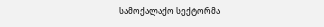სამოქალაქო სექტორმა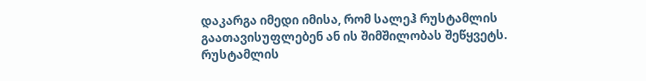დაკარგა იმედი იმისა, რომ სალეჰ რუსტამლის გაათავისუფლებენ ან ის შიმშილობას შეწყვეტს.
რუსტამლის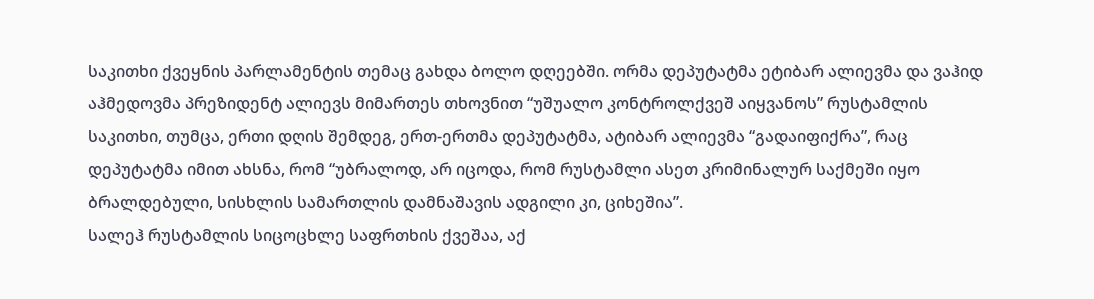საკითხი ქვეყნის პარლამენტის თემაც გახდა ბოლო დღეებში. ორმა დეპუტატმა ეტიბარ ალიევმა და ვაჰიდ აჰმედოვმა პრეზიდენტ ალიევს მიმართეს თხოვნით “უშუალო კონტროლქვეშ აიყვანოს” რუსტამლის საკითხი, თუმცა, ერთი დღის შემდეგ, ერთ-ერთმა დეპუტატმა, ატიბარ ალიევმა “გადაიფიქრა”, რაც დეპუტატმა იმით ახსნა, რომ “უბრალოდ, არ იცოდა, რომ რუსტამლი ასეთ კრიმინალურ საქმეში იყო ბრალდებული, სისხლის სამართლის დამნაშავის ადგილი კი, ციხეშია”.
სალეჰ რუსტამლის სიცოცხლე საფრთხის ქვეშაა, აქ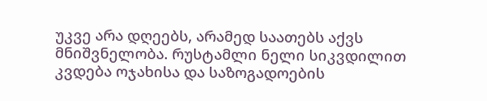უკვე არა დღეებს, არამედ საათებს აქვს მნიშვნელობა. რუსტამლი ნელი სიკვდილით კვდება ოჯახისა და საზოგადოების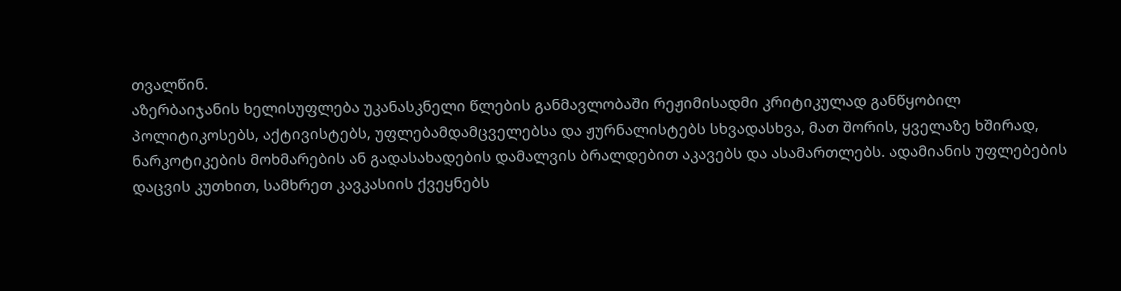თვალწინ.
აზერბაიჯანის ხელისუფლება უკანასკნელი წლების განმავლობაში რეჟიმისადმი კრიტიკულად განწყობილ პოლიტიკოსებს, აქტივისტებს, უფლებამდამცველებსა და ჟურნალისტებს სხვადასხვა, მათ შორის, ყველაზე ხშირად, ნარკოტიკების მოხმარების ან გადასახადების დამალვის ბრალდებით აკავებს და ასამართლებს. ადამიანის უფლებების დაცვის კუთხით, სამხრეთ კავკასიის ქვეყნებს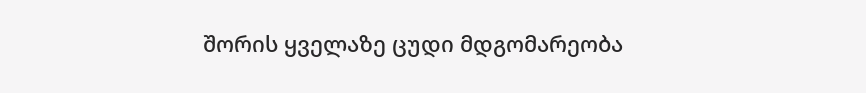შორის ყველაზე ცუდი მდგომარეობა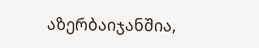აზერბაიჯანშია,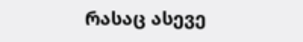რასაც ასევე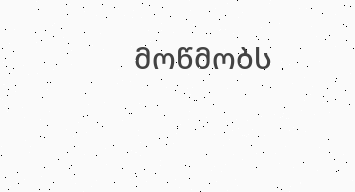მოწმობს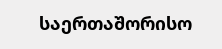საერთაშორისო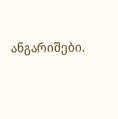ანგარიშები.